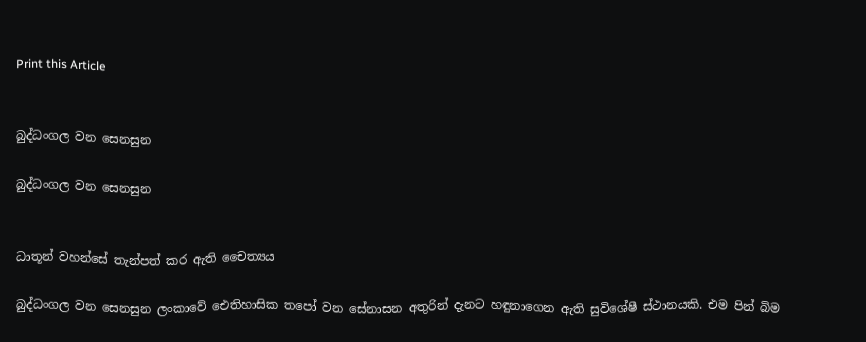Print this Article


බුද්ධංගල වන සෙනසුන

බුද්ධංගල වන සෙනසුන


ධාතූන් වහන්සේ තැන්පත් කර ඇති චෛත්‍යය

බුද්ධංගල වන සෙනසුන ලංකාවේ ඓතිහාසික තපෝ වන සේනාසන අතුරින් දැනට හඳුනාගෙන ඇති සුවිශේෂී ස්ථානයකි. එම පින් බිම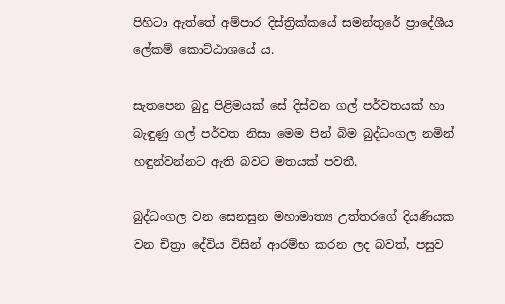පිහිටා ඇත්තේ අම්පාර දිස්ත්‍රික්කයේ සමන්තුරේ ප්‍රාදේශීය ලේකම් කොට්ඨාශයේ ය.

සැතපෙන බුදු පිළිමයක් සේ දිස්වන ගල් පර්වතයක් හා බැඳුණු ගල් පර්වත නිසා මෙම පින් බිම බුද්ධංගල නමින් හඳුන්වන්නට ඇති බවට මතයක් පවතී.

බුද්ධංගල වන සෙනසුන මහාමාත්‍ය උත්තරගේ දියණියක වන චිත්‍රා දේවිය විසින් ආරම්භ කරන ලද බවත්, පසුව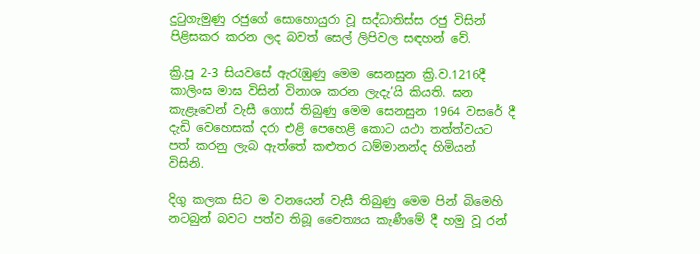දුටුගැමුණු රජුගේ සොහොයුරා වූ සද්ධාතිස්ස රජු විසින් පිළිසකර කරන ලද බවත් සෙල් ලිපිවල සඳහන් වේ.

ක්‍රි.පූ 2-3 සියවසේ ඇරැඹුණු මෙම සෙනසුන ක්‍රි.ව.1216දී කාලිංඝ මාඝ විසින් විනාශ කරන ලැදැ’යි කියති. ඝන කැළෑවෙන් වැසී ගොස් තිබුණු මෙම සෙනසුන 1964 වසරේ දී දැඩි වෙහෙසක් දරා එළි පෙහෙළි කොට යථා තත්ත්වයට පත් කරනු ලැබ ඇත්තේ කළුතර ධම්මානන්ද හිමියන් විසිනි.

දිගු කලක සිට ම වනයෙන් වැසී තිබුණු මෙම පින් බිමෙහි නටබුන් බවට පත්ව තිබූ චෛත්‍යය කැණීමේ දී හමු වූ රන්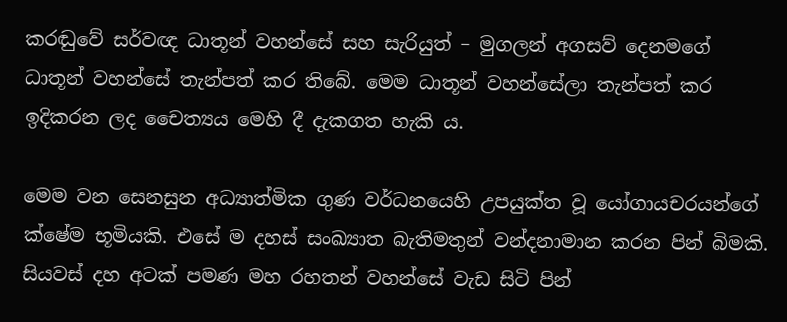කරඬුවේ සර්වඥ ධාතූන් වහන්සේ සහ සැරියුත් – මුගලන් අගසව් දෙනමගේ ධාතූන් වහන්සේ තැන්පත් කර තිබේ. මෙම ධාතූන් වහන්සේලා තැන්පත් කර ඉදිකරන ලද චෛත්‍යය මෙහි දී දැකගත හැකි ය.

මෙම වන සෙනසුන අධ්‍යාත්මික ගුණ වර්ධනයෙහි උපයුක්ත වූ යෝගායචරයන්ගේ ක්ෂේම භූමියකි. එසේ ම දහස් සංඛ්‍යාත බැතිමතුන් වන්දනාමාන කරන පින් බිමකි. සියවස් දහ අටක් පමණ මහ රහතන් වහන්සේ වැඩ සිටි පින්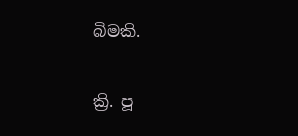බිමකි.

ක්‍රි. පූ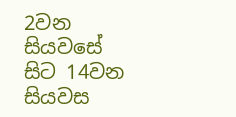2වන සියවසේ සිට 14වන සියවස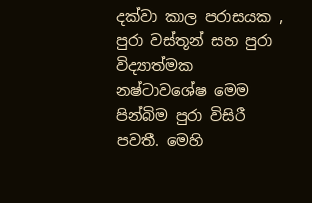දක්වා කාල පරාසයක , පුරා වස්තූන් සහ පුරා විද්‍යාත්මක නෂ්ටාවශේෂ මෙම පින්බිම පුරා විසිරී පවතී. මෙහි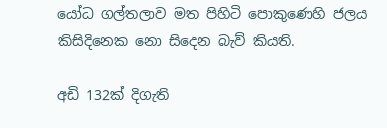යෝධ ගල්තලාව මත පිහිටි පොකුණෙහි ජලය කිසිදිනෙක නො සිදෙන බැව් කියති.

අඩි 132ක් දිගැති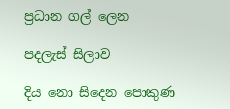ප්‍රධාන ගල් ලෙන

පදලැස් සිලාව

දිය නො සිදෙන පොකුණ